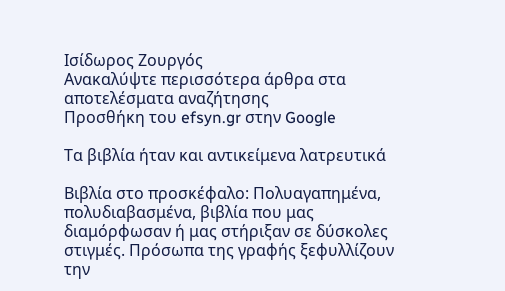Ισίδωρος Ζουργός
Ανακαλύψτε περισσότερα άρθρα στα αποτελέσματα αναζήτησης
Προσθήκη του efsyn.gr στην Google

Τα βιβλία ήταν και αντικείμενα λατρευτικά

Βιβλία στο προσκέφαλο: Πολυαγαπημένα, πολυδιαβασμένα, βιβλία που μας διαμόρφωσαν ή μας στήριξαν σε δύσκολες στιγμές. Πρόσωπα της γραφής ξεφυλλίζουν την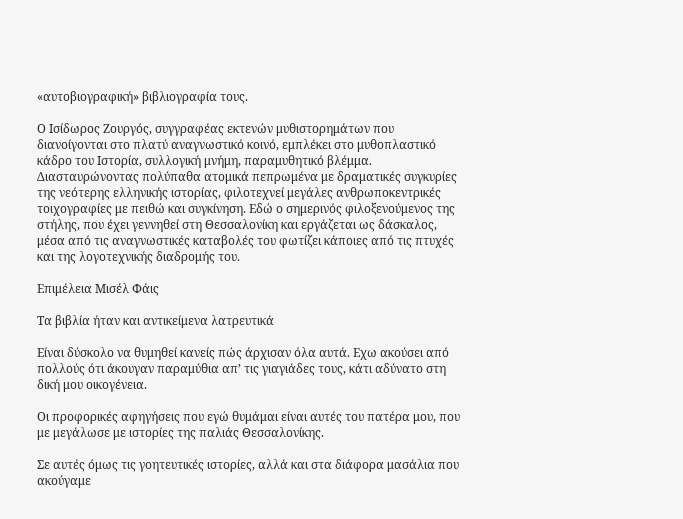«αυτοβιογραφική» βιβλιογραφία τους.

Ο Ισίδωρος Ζουργός, συγγραφέας εκτενών μυθιστορημάτων που διανοίγονται στο πλατύ αναγνωστικό κοινό, εμπλέκει στο μυθοπλαστικό κάδρο του Ιστορία, συλλογική μνήμη, παραμυθητικό βλέμμα. Διασταυρώνοντας πολύπαθα ατομικά πεπρωμένα με δραματικές συγκυρίες της νεότερης ελληνικής ιστορίας, φιλοτεχνεί μεγάλες ανθρωποκεντρικές τοιχογραφίες με πειθώ και συγκίνηση. Εδώ ο σημερινός φιλοξενούμενος της στήλης, που έχει γεννηθεί στη Θεσσαλονίκη και εργάζεται ως δάσκαλος, μέσα από τις αναγνωστικές καταβολές του φωτίζει κάποιες από τις πτυχές και της λογοτεχνικής διαδρομής του.

Επιμέλεια Μισέλ Φάις

Τα βιβλία ήταν και αντικείμενα λατρευτικά

Είναι δύσκολο να θυμηθεί κανείς πώς άρχισαν όλα αυτά. Εχω ακούσει από πολλούς ότι άκουγαν παραμύθια απ’ τις γιαγιάδες τους, κάτι αδύνατο στη δική μου οικογένεια.

Οι προφορικές αφηγήσεις που εγώ θυμάμαι είναι αυτές του πατέρα μου, που με μεγάλωσε με ιστορίες της παλιάς Θεσσαλονίκης.

Σε αυτές όμως τις γοητευτικές ιστορίες, αλλά και στα διάφορα μασάλια που ακούγαμε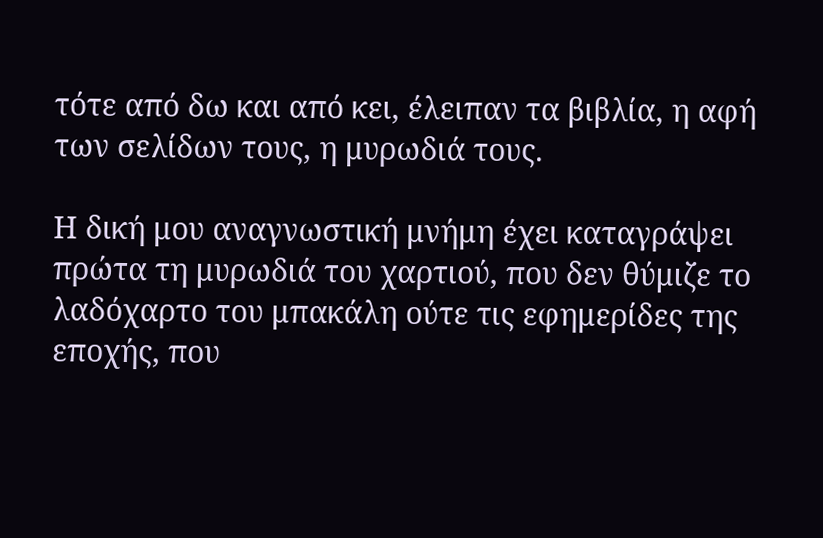τότε από δω και από κει, έλειπαν τα βιβλία, η αφή των σελίδων τους, η μυρωδιά τους.

Η δική μου αναγνωστική μνήμη έχει καταγράψει πρώτα τη μυρωδιά του χαρτιού, που δεν θύμιζε το λαδόχαρτο του μπακάλη ούτε τις εφημερίδες της εποχής, που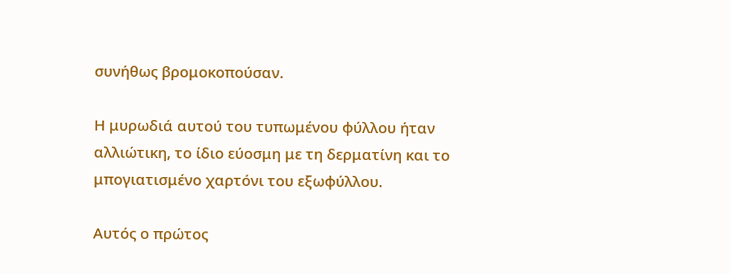συνήθως βρομοκοπούσαν.

Η μυρωδιά αυτού του τυπωμένου φύλλου ήταν αλλιώτικη, το ίδιο εύοσμη με τη δερματίνη και το μπογιατισμένο χαρτόνι του εξωφύλλου.

Αυτός ο πρώτος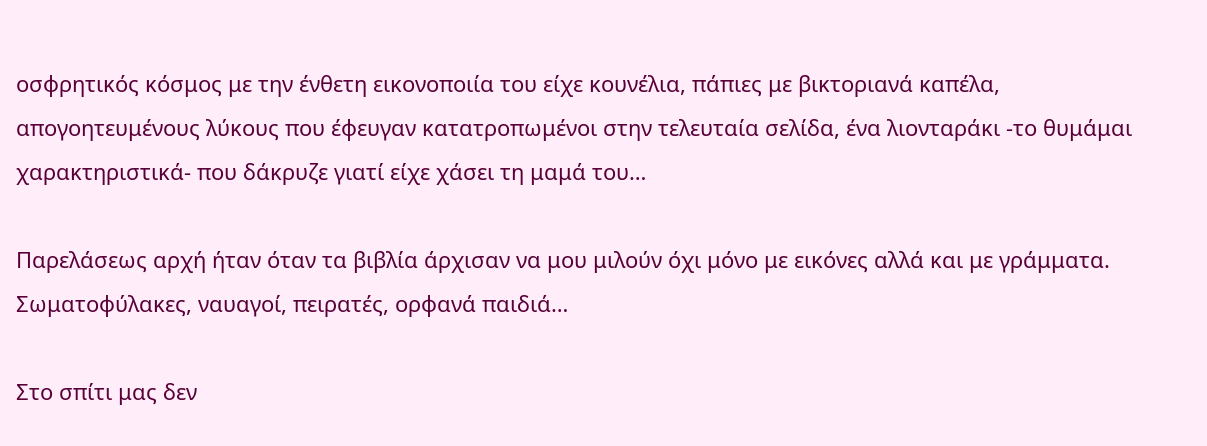οσφρητικός κόσμος με την ένθετη εικονοποιία του είχε κουνέλια, πάπιες με βικτοριανά καπέλα, απογοητευμένους λύκους που έφευγαν κατατροπωμένοι στην τελευταία σελίδα, ένα λιονταράκι -το θυμάμαι χαρακτηριστικά- που δάκρυζε γιατί είχε χάσει τη μαμά του…

Παρελάσεως αρχή ήταν όταν τα βιβλία άρχισαν να μου μιλούν όχι μόνο με εικόνες αλλά και με γράμματα. Σωματοφύλακες, ναυαγοί, πειρατές, ορφανά παιδιά…

Στο σπίτι μας δεν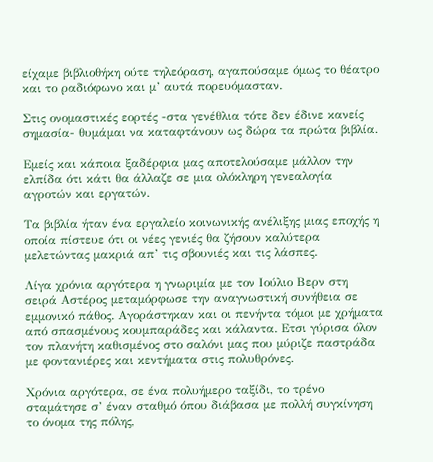είχαμε βιβλιοθήκη ούτε τηλεόραση, αγαπούσαμε όμως το θέατρο και το ραδιόφωνο και μ’ αυτά πορευόμασταν.

Στις ονομαστικές εορτές -στα γενέθλια τότε δεν έδινε κανείς σημασία- θυμάμαι να καταφτάνουν ως δώρα τα πρώτα βιβλία.

Εμείς και κάποια ξαδέρφια μας αποτελούσαμε μάλλον την ελπίδα ότι κάτι θα άλλαζε σε μια ολόκληρη γενεαλογία αγροτών και εργατών.

Τα βιβλία ήταν ένα εργαλείο κοινωνικής ανέλιξης μιας εποχής η οποία πίστευε ότι οι νέες γενιές θα ζήσουν καλύτερα μελετώντας μακριά απ’ τις σβουνιές και τις λάσπες.

Λίγα χρόνια αργότερα η γνωριμία με τον Ιούλιο Βερν στη σειρά Αστέρος μεταμόρφωσε την αναγνωστική συνήθεια σε εμμονικό πάθος. Αγοράστηκαν και οι πενήντα τόμοι με χρήματα από σπασμένους κουμπαράδες και κάλαντα. Ετσι γύρισα όλον τον πλανήτη καθισμένος στο σαλόνι μας που μύριζε παστράδα με φοντανιέρες και κεντήματα στις πολυθρόνες.

Χρόνια αργότερα, σε ένα πολυήμερο ταξίδι, το τρένο σταμάτησε σ’ έναν σταθμό όπου διάβασα με πολλή συγκίνηση το όνομα της πόλης,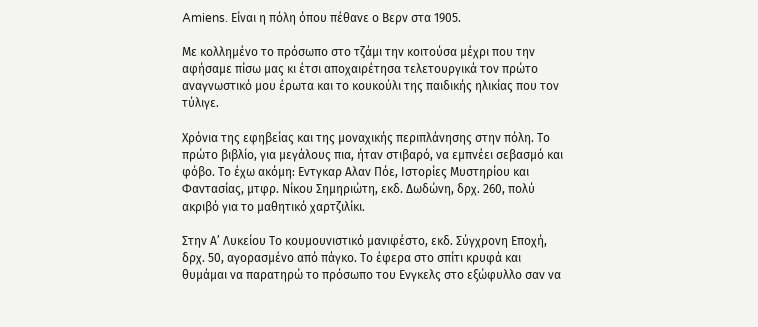Amiens. Είναι η πόλη όπου πέθανε ο Βερν στα 1905.

Με κολλημένο το πρόσωπο στο τζάμι την κοιτούσα μέχρι που την αφήσαμε πίσω μας κι έτσι αποχαιρέτησα τελετουργικά τον πρώτο αναγνωστικό μου έρωτα και το κουκούλι της παιδικής ηλικίας που τον τύλιγε.

Χρόνια της εφηβείας και της μοναχικής περιπλάνησης στην πόλη. Το πρώτο βιβλίο, για μεγάλους πια, ήταν στιβαρό, να εμπνέει σεβασμό και φόβο. Το έχω ακόμη: Εντγκαρ Αλαν Πόε, Ιστορίες Μυστηρίου και Φαντασίας, μτφρ. Νίκου Σημηριώτη, εκδ. Δωδώνη, δρχ. 260, πολύ ακριβό για το μαθητικό χαρτζιλίκι.

Στην Α’ Λυκείου Το κουμουνιστικό μανιφέστο, εκδ. Σύγχρονη Εποχή, δρχ. 50, αγορασμένο από πάγκο. Το έφερα στο σπίτι κρυφά και θυμάμαι να παρατηρώ το πρόσωπο του Ενγκελς στο εξώφυλλο σαν να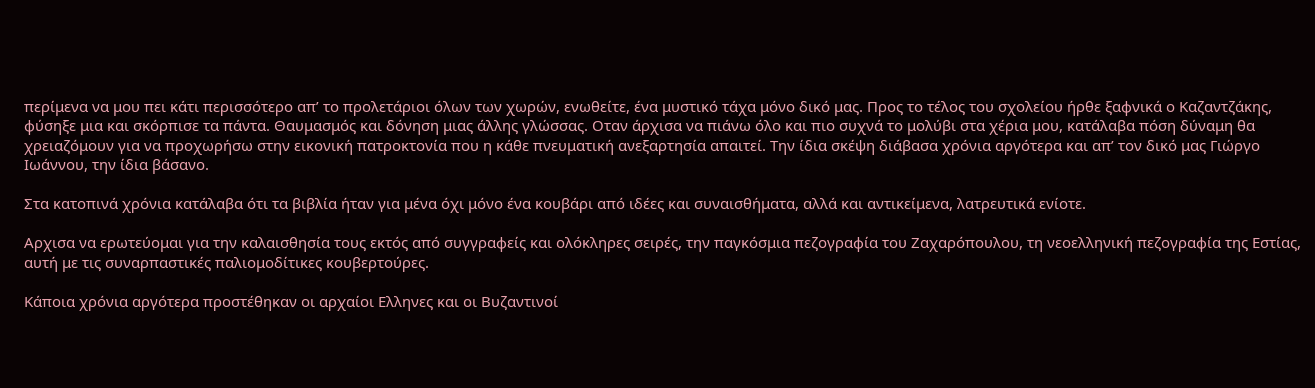περίμενα να μου πει κάτι περισσότερο απ’ το προλετάριοι όλων των χωρών, ενωθείτε, ένα μυστικό τάχα μόνο δικό μας. Προς το τέλος του σχολείου ήρθε ξαφνικά ο Καζαντζάκης, φύσηξε μια και σκόρπισε τα πάντα. Θαυμασμός και δόνηση μιας άλλης γλώσσας. Οταν άρχισα να πιάνω όλο και πιο συχνά το μολύβι στα χέρια μου, κατάλαβα πόση δύναμη θα χρειαζόμουν για να προχωρήσω στην εικονική πατροκτονία που η κάθε πνευματική ανεξαρτησία απαιτεί. Την ίδια σκέψη διάβασα χρόνια αργότερα και απ’ τον δικό μας Γιώργο Ιωάννου, την ίδια βάσανο.

Στα κατοπινά χρόνια κατάλαβα ότι τα βιβλία ήταν για μένα όχι μόνο ένα κουβάρι από ιδέες και συναισθήματα, αλλά και αντικείμενα, λατρευτικά ενίοτε.

Αρχισα να ερωτεύομαι για την καλαισθησία τους εκτός από συγγραφείς και ολόκληρες σειρές, την παγκόσμια πεζογραφία του Ζαχαρόπουλου, τη νεοελληνική πεζογραφία της Εστίας, αυτή με τις συναρπαστικές παλιομοδίτικες κουβερτούρες.

Κάποια χρόνια αργότερα προστέθηκαν οι αρχαίοι Ελληνες και οι Βυζαντινοί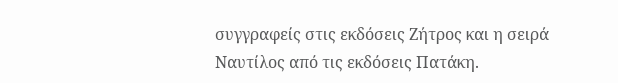συγγραφείς στις εκδόσεις Ζήτρος και η σειρά Ναυτίλος από τις εκδόσεις Πατάκη.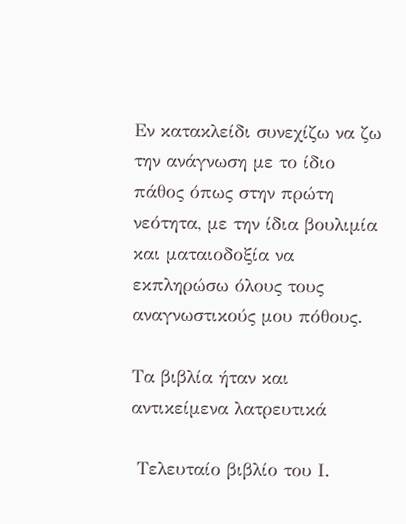Εν κατακλείδι συνεχίζω να ζω την ανάγνωση με το ίδιο πάθος όπως στην πρώτη νεότητα, με την ίδια βουλιμία και ματαιοδοξία να εκπληρώσω όλους τους αναγνωστικούς μου πόθους.

Τα βιβλία ήταν και αντικείμενα λατρευτικά

 Τελευταίο βιβλίο του Ι.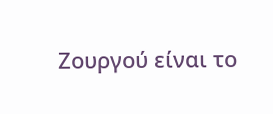Ζουργού είναι το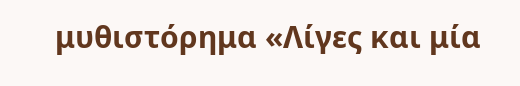μυθιστόρημα «Λίγες και μία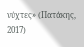νύχτες» (Πατάκης, 2017)